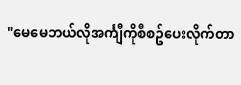"မေမေဘယ်လိုအင်္ကျီကိုစီစဥ်ပေးလိုက်တာ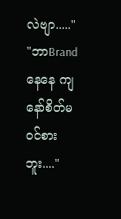လဲဗျာ....."
"ဘာBrandနေနေ ကျနော်စိတ်မဝင်စားဘူး...."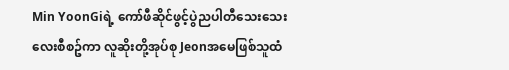Min YoonGiရဲ့ ကော်ဖီဆိုင်ဖွင့်ပွဲညပါတီသေးသေးလေးစီစဥ်ကာ လူဆိုးတို့အုပ်စု Jeonအမေဖြစ်သူထံ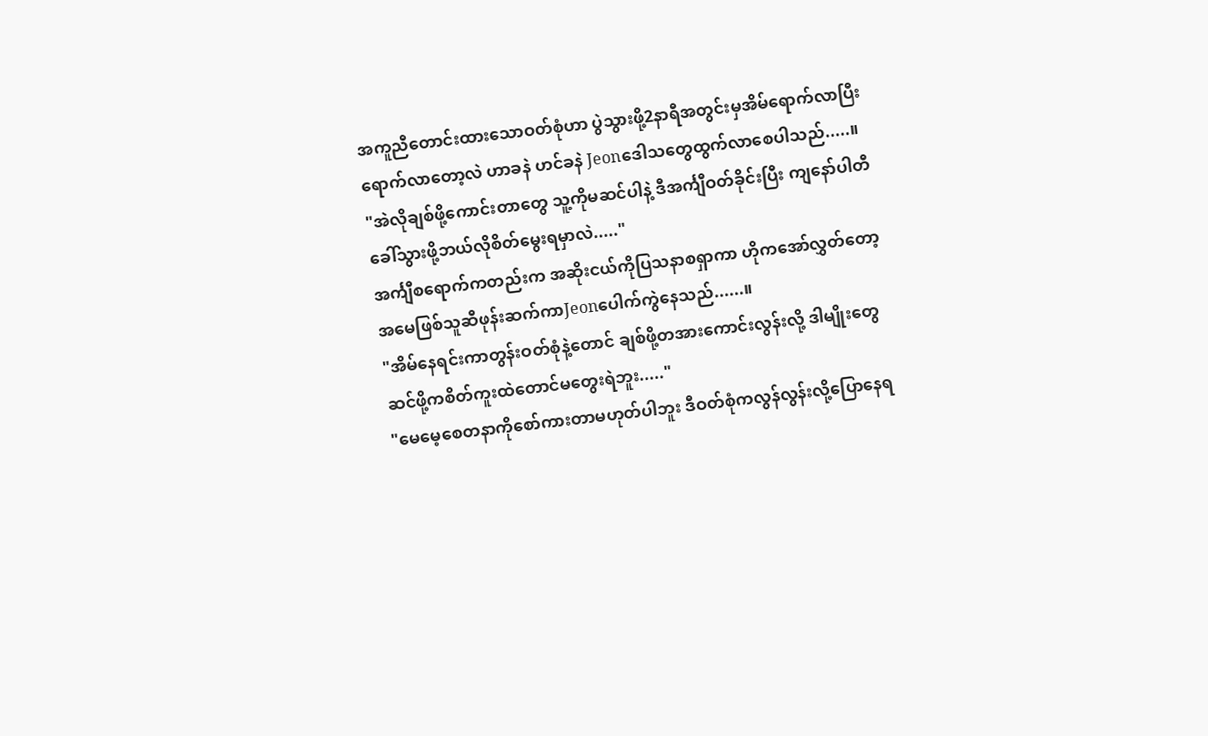အကူညီတောင်းထားသောဝတ်စုံဟာ ပွဲသွားဖို့2နာရီအတွင်းမှအိမ်ရောက်လာပြီး ရောက်လာတော့လဲ ဟာခနဲ ဟင်ခနဲ Jeonဒေါသတွေထွက်လာစေပါသည်.....။
"အဲလိုချစ်ဖို့ကောင်းတာတွေ သူ့ကိုမဆင်ပါနဲ့ ဒီအင်္ကျီဝတ်ခိုင်းပြီး ကျနော်ပါတီခေါ်သွားဖို့ဘယ်လိုစိတ်မွေးရမှာလဲ....."
အင်္ကျီစရောက်ကတည်းက အဆိုးငယ်ကိုပြသနာစရှာကာ ဟိုကအော်လွှတ်တော့ အမေဖြစ်သူဆီဖုန်းဆက်ကာJeonပေါက်ကွဲနေသည်......။
"အိမ်နေရင်းကာတွန်းဝတ်စုံနဲ့တောင် ချစ်ဖို့တအားကောင်းလွန်းလို့ ဒါမျိုးတွေဆင်ဖို့ကစိတ်ကူးထဲတောင်မတွေးရဲဘူး....."
"မေမေ့စေတနာကိုစော်ကားတာမဟုတ်ပါဘူး ဒီဝတ်စုံကလွန်လွန်းလို့ပြောနေရ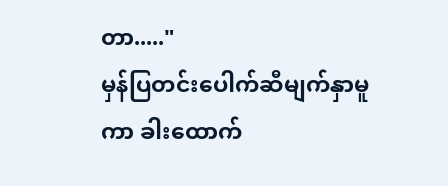တာ....."
မှန်ပြတင်းပေါက်ဆီမျက်နှာမူကာ ခါးထောက်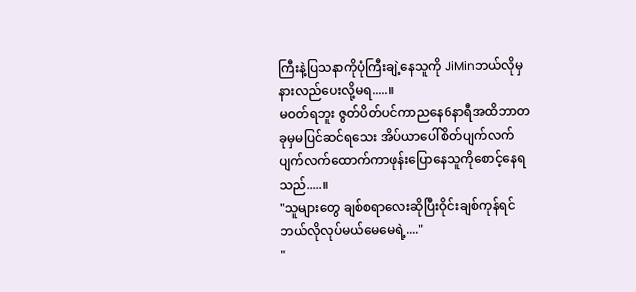ကြီးနဲ့ပြသနာကိုပုံကြီးချဲ့နေသူကို JiMinဘယ်လိုမှနားလည်ပေးလို့မရ.....။
မဝတ်ရဘူး ဇွတ်ပိတ်ပင်ကာညနေ6နာရီအထိဘာတခုမှမပြင်ဆင်ရသေး အိပ်ယာပေါ်စိတ်ပျက်လက်ပျက်လက်ထောက်ကာဖုန်းပြောနေသူကိုစောင့်နေရသည်.....။
"သူများတွေ ချစ်စရာလေးဆိုပြီးဝိုင်းချစ်ကုန်ရင်ဘယ်လိုလုပ်မယ်မေမေရဲ့...."
"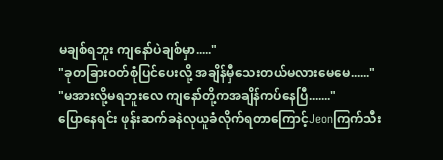မချစ်ရဘူး ကျနော်ပဲချစ်မှာ....."
"ခုတခြားဝတ်စုံပြင်ပေးလို့ အချိန်မှီသေးတယ်မလားမေမေ......"
"မအားလို့မရဘူးလေ ကျနော်တို့ကအချိန်ကပ်နေပြီ......."
ပြောနေရင်း ဖုန်းဆက်ခနဲလုယူခံလိုက်ရတာကြောင့်Jeonကြက်သီး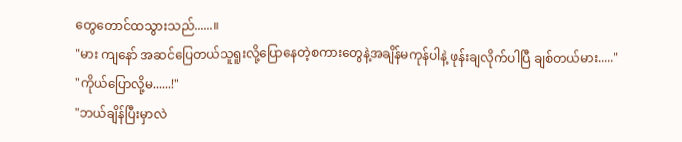တွေတောင်ထသွားသည်......။
"မား ကျနော် အဆင်ပြေတယ်သူရူးလို့ပြောနေတဲ့စကားတွေနဲ့အချိန်မကုန်ပါနဲ့ ဖုန်းချလိုက်ပါပြီ ချစ်တယ်မား....."
"ကိုယ်ပြောလို့မ......!"
"ဘယ်ချိန်ပြီးမှာလဲ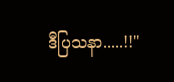ဒီပြသနာ.....!!"